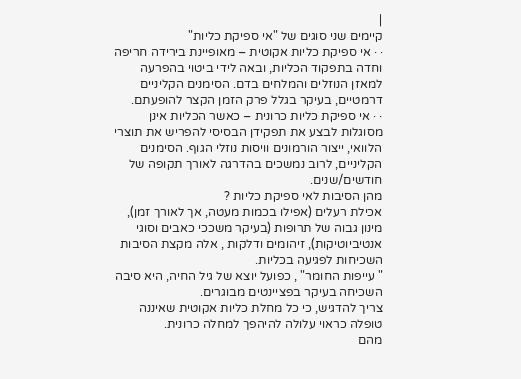|
קיימים שני סוגים של "אי ספיקת כליות"
· · אי ספיקת כליות אקוטית – מאופיינת בירידה חריפה וחדה בתפקוד הכליות, ובאה לידי ביטוי בהפרעה למאזן הנוזלים והמלחים בדם. הסימנים הקליניים דרמטיים, בעיקר בגלל פרק הזמן הקצר להופעתם.
· · אי ספיקת כליות כרונית – כאשר הכליות אינן מסוגלות לבצע את תפקידן הבסיסי להפריש את תוצרי הלוואי, ייצור הורמונים וויסות נוזלי הגוף. הסימנים הקליניים, לרוב נמשכים בהדרגה לאורך תקופה של חודשים/שנים.
מהן הסיבות לאי ספיקת כליות ?
אכילת רעלים (אפילו בכמות מעטה, אך לאורך זמן), מינון גבוה של תרופות (בעיקר משככי כאבים וסוגי אנטיביוטיקות), זיהומים ודלקות , אלה מקצת הסיבות השכיחות לפגיעה בכליות.
" עייפות החומר" , כפועל יוצא של גיל החיה, היא סיבה השכיחה בעיקר בפציינטים מבוגרים.
צריך להדגיש, כי כל מחלת כליות אקוטית שאיננה טופלה כראוי עלולה להיהפך למחלה כרונית.
מהם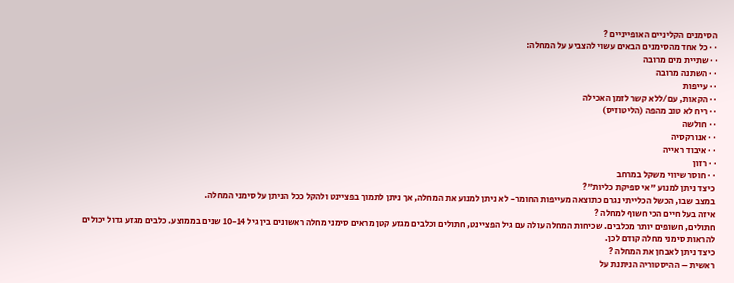הסימנים הקליניים האופייניים ?
· · כל אחד מהסימנים הבאים עשוי להצביע על המחלה:
· · שתיית מים מרובה
· · השתנה מרובה
· · עייפות
· · הקאות, עם/ללא קשר לזמן האכילה
· · ריח לא טוב מהפה (הליטוזיס)
· · חולשה
· · אנורקסיה
· · איבוד ראייה
· · רזון
· · חוסר שיווי משקל במרחב
כיצד ניתן למנוע "אי ספיקת כליות"?
במצב שבו, הכשל הכלייתי נגרם כתוצאה מעייפות החומר- לא ניתן למנוע את המחלה, אך ניתן לתמוך בפציינט ולהקל ככל הניתן על סימני המחלה.
איזה בעל חיים הכי חשוף למחלה ?
חתולים, חשופים יותר מכלבים. שכיחות המחלה עולה עם גיל הפציינט, חתולים וכלבים מגזע קטן מראים סימני מחלה ראשונים בין גיל 10-14 שנים בממוצע. כלבים מגזע גדול יכולים להראות סימני מחלה קודם לכן.
כיצד ניתן לאבחן את המחלה ?
ראשית – ההיסטוריה הניתנת על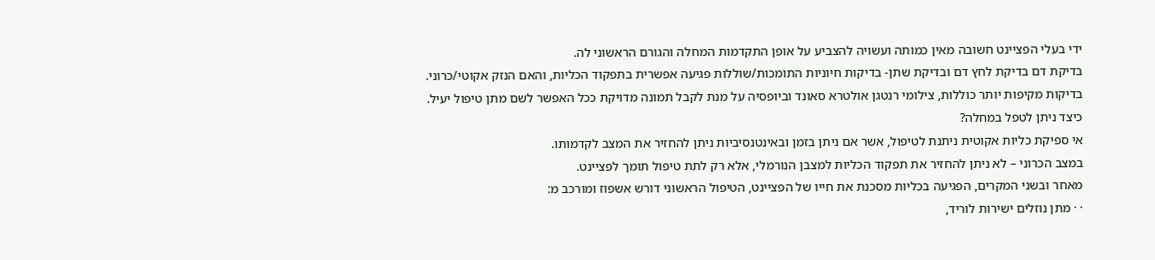ידי בעלי הפציינט חשובה מאין כמותה ועשויה להצביע על אופן התקדמות המחלה והגורם הראשוני לה.
בדיקת דם בדיקת לחץ דם ובדיקת שתן- בדיקות חיוניות התומכות/שוללות פגיעה אפשרית בתפקוד הכליות, והאם הנזק אקוטי/כרוני.
בדיקות מקיפות יותר כוללות, צילומי רנטגן אולטרא סאונד וביופסיה על מנת לקבל תמונה מדויקת ככל האפשר לשם מתן טיפול יעיל.
כיצד ניתן לטפל במחלה?
אי ספיקת כליות אקוטית ניתנת לטיפול, אשר אם ניתן בזמן ובאינטנסיביות ניתן להחזיר את המצב לקדמותו.
במצב הכרוני – לא ניתן להחזיר את תפקוד הכליות למצבן הנורמלי, אלא רק לתת טיפול תומך לפציינט.
מאחר ובשני המקרים, הפגיעה בכליות מסכנת את חייו של הפציינט, הטיפול הראשוני דורש אשפוז ומורכב מ:
· · מתן נוזלים ישירות לוריד,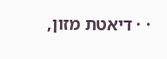· · דיאטת מזון,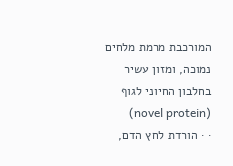המורכבת מרמת מלחים נמוכה, ומזון עשיר בחלבון החיוני לגוף (novel protein)
· · הורדת לחץ הדם,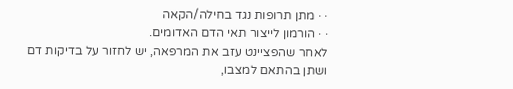· · מתן תרופות נגד בחילה/הקאה
· · הורמון לייצור תאי הדם האדומים.
לאחר שהפציינט עזב את המרפאה, יש לחזור על בדיקות דם ושתן בהתאם למצבו,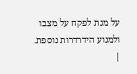על מנת לפקח על מצבו ולמנוע הידרדרות נוספת.
|